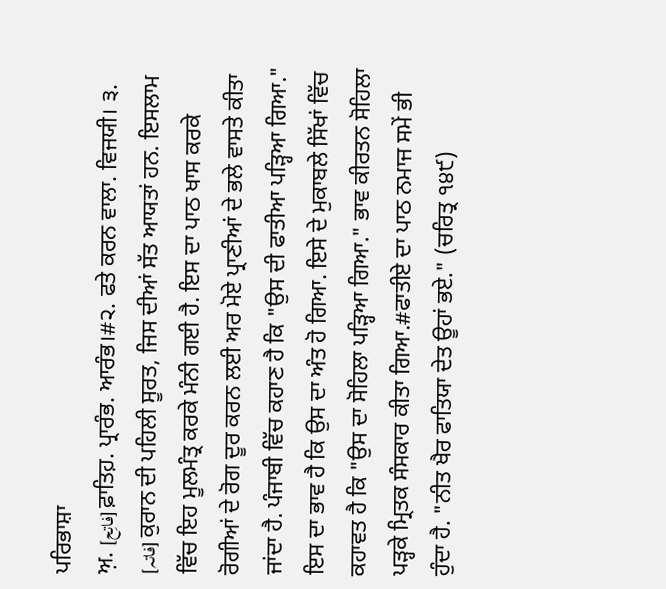ਪਰਿਭਾਸ਼ਾ
ਅ਼. [فاتِح] ਫ਼ਾਤਿਹ਼. ਪ੍ਰਾਰੰਭ. ਆਰੰਭ।#੨. ਫਤੇ ਕਰਨ ਵਾਲਾ. ਵਿਜਯੀ। ੩. [فاتہ] ਕੁਰਾਨ ਦੀ ਪਹਿਲੀ ਸੂਰਤ, ਜਿਸ ਦੀਆਂ ਸੱਤ ਆਯਤਾਂ ਹਨ. ਇਸਲਾਮ ਵਿੱਚ ਇਹ ਮੂਲਮੰਤ੍ਰ ਕਰਕੇ ਮੰਨੀ ਗਈ ਹੈ. ਇਸ ਦਾ ਪਾਠ ਖਾਸ ਕਰਕੇ ਰੋਗੀਆਂ ਦੇ ਰੋਗ ਦੂਰ ਕਰਨ ਲਈ ਅਰ ਮੋਏ ਪ੍ਰਾਣੀਆਂ ਦੇ ਭਲੇ ਵਾਸਤੇ ਕੀਤਾ ਜਾਂਦਾ ਹੈ. ਪੰਜਾਬੀ ਵਿੱਚ ਕਹਾਣ ਹੈ ਕਿ "ਉਸ ਦੀ ਫਾਤੀਆ ਪੜ੍ਹਿਆ ਗਿਆ." ਇਸ ਦਾ ਭਾਵ ਹੈ ਕਿ ਉਸ ਦਾ ਅੰਤ ਹੋ ਗਿਆ. ਇਸੇ ਦੇ ਮੁਕਾਬਲੇ ਸਿੱਖਾਂ ਵਿੱਚ ਕਹਾਵਤ ਹੈ ਕਿ "ਉਸ ਦਾ ਸੋਹਿਲਾ ਪੜ੍ਹਿਆ ਗਿਆ." ਭਾਵ ਕੀਰਤਨ ਸੋਹਿਲਾ ਪੜ੍ਹਕੇ ਮ੍ਰਿਤਕ ਸੰਸਕਾਰ ਕੀਤਾ ਗਿਆ.#ਫਾਤੀਏ ਦਾ ਪਾਠ ਨਮਾਜ ਸਮੇਂ ਭੀ ਹੁੰਦਾ ਹੈ. "ਨੀਤ ਖੈਰ ਫਾਤਿਯਾ ਦੇਤ ਊਹਾਂ ਭਏ." (ਚਰਿਤ੍ਰ ੧੪੯)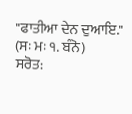"ਫਾਤੀਆ ਦੇਨ ਦੁਆਇ." (ਸਃ ਮਃ ੧. ਬੰਨੋ)
ਸਰੋਤ: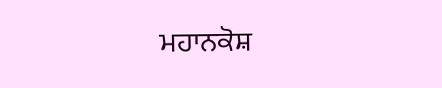ਮਹਾਨਕੋਸ਼